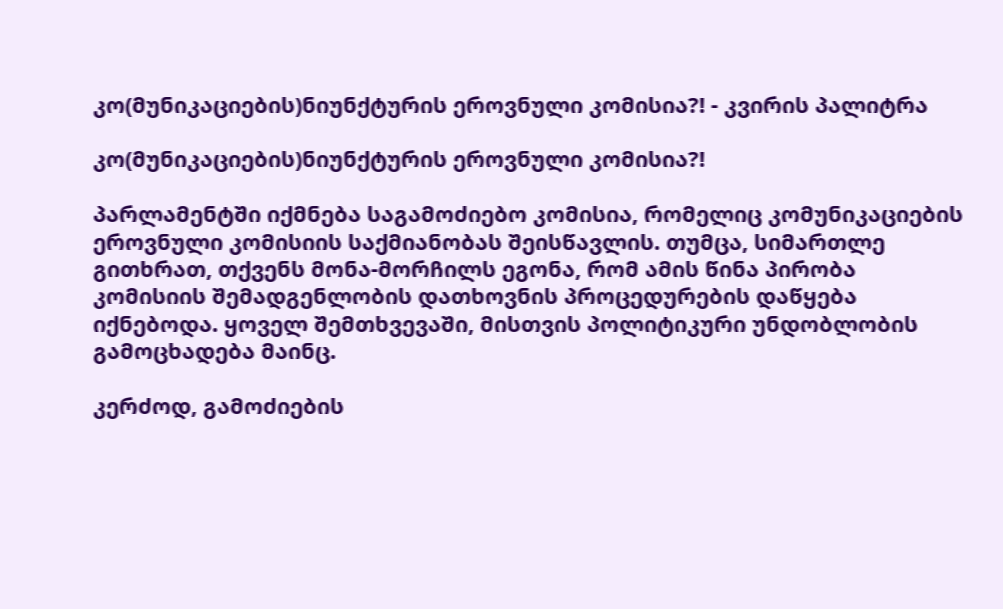კო(მუნიკაციების)ნიუნქტურის ეროვნული კომისია?! - კვირის პალიტრა

კო(მუნიკაციების)ნიუნქტურის ეროვნული კომისია?!

პარლამენტში იქმნება საგამოძიებო კომისია, რომელიც კომუნიკაციების ეროვნული კომისიის საქმიანობას შეისწავლის. თუმცა, სიმართლე გითხრათ, თქვენს მონა-მორჩილს ეგონა, რომ ამის წინა პირობა კომისიის შემადგენლობის დათხოვნის პროცედურების დაწყება იქნებოდა. ყოველ შემთხვევაში, მისთვის პოლიტიკური უნდობლობის გამოცხადება მაინც.

კერძოდ, გამოძიების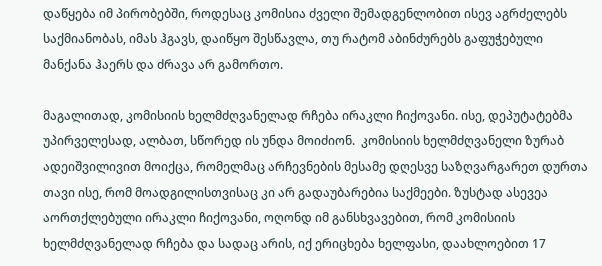დაწყება იმ პირობებში, როდესაც კომისია ძველი შემადგენლობით ისევ აგრძელებს საქმიანობას, იმას ჰგავს, დაიწყო შესწავლა, თუ რატომ აბინძურებს გაფუჭებული მანქანა ჰაერს და ძრავა არ გამორთო.

მაგალითად, კომისიის ხელმძღვანელად რჩება ირაკლი ჩიქოვანი. ისე, დეპუტატებმა უპირველესად, ალბათ, სწორედ ის უნდა მოიძიონ.  კომისიის ხელმძღვანელი ზურაბ ადეიშვილივით მოიქცა, რომელმაც არჩევნების მესამე დღესვე საზღვარგარეთ დურთა თავი ისე, რომ მოადგილისთვისაც კი არ გადაუბარებია საქმეები. ზუსტად ასევეა აორთქლებული ირაკლი ჩიქოვანი, ოღონდ იმ განსხვავებით, რომ კომისიის ხელმძღვანელად რჩება და სადაც არის, იქ ერიცხება ხელფასი, დაახლოებით 17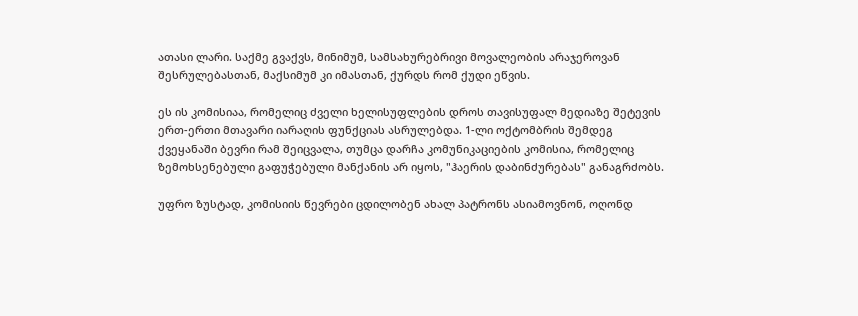ათასი ლარი. საქმე გვაქვს, მინიმუმ, სამსახურებრივი მოვალეობის არაჯეროვან შესრულებასთან, მაქსიმუმ კი იმასთან, ქურდს რომ ქუდი ეწვის.

ეს ის კომისიაა, რომელიც ძველი ხელისუფლების დროს თავისუფალ მედიაზე შეტევის ერთ-ერთი მთავარი იარაღის ფუნქციას ასრულებდა. 1-ლი ოქტომბრის შემდეგ ქვეყანაში ბევრი რამ შეიცვალა, თუმცა დარჩა კომუნიკაციების კომისია, რომელიც ზემოხსენებული გაფუჭებული მანქანის არ იყოს, "ჰაერის დაბინძურებას" განაგრძობს.

უფრო ზუსტად, კომისიის წევრები ცდილობენ ახალ პატრონს ასიამოვნონ, ოღონდ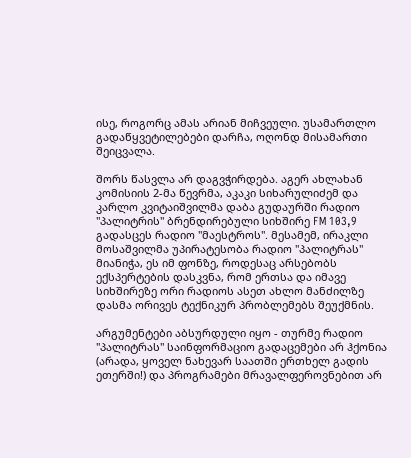ისე, როგორც ამას არიან მიჩვეული. უსამართლო გადაწყვეტილებები დარჩა, ოღონდ მისამართი შეიცვალა.

შორს წასვლა არ დაგვჭირდება. აგერ ახლახან კომისიის 2-მა წევრმა, აკაკი სიხარულიძემ და კარლო კვიტაიშვილმა დაბა გუდაურში რადიო "პალიტრის" ბრენდირებული სიხშირე FM 103,9 გადასცეს რადიო "მაესტროს". მესამემ, ირაკლი მოსაშვილმა უპირატესობა რადიო "პალიტრას" მიანიჭა, ეს იმ ფონზე, როდესაც არსებობს ექსპერტების დასკვნა, რომ ერთსა და იმავე სიხშირეზე ორი რადიოს ასეთ ახლო მანძილზე დასმა ორივეს ტექნიკურ პრობლემებს შეუქმნის.

არგუმენტები აბსურდული იყო - თურმე რადიო "პალიტრას" საინფორმაციო გადაცემები არ ჰქონია (არადა, ყოველ ნახევარ საათში ერთხელ გადის ეთერში!) და პროგრამები მრავალფეროვნებით არ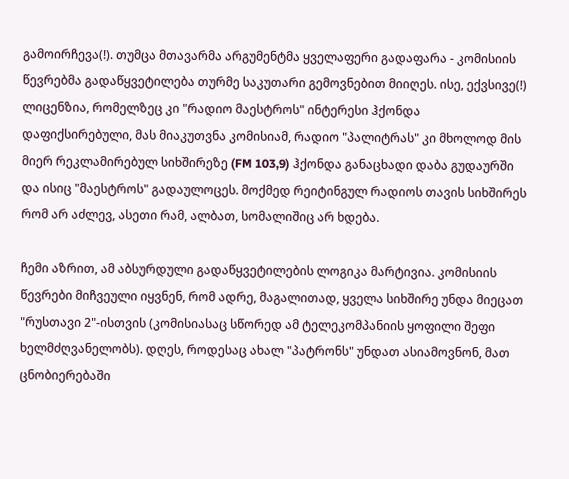გამოირჩევა(!). თუმცა მთავარმა არგუმენტმა ყველაფერი გადაფარა - კომისიის წევრებმა გადაწყვეტილება თურმე საკუთარი გემოვნებით მიიღეს. ისე, ექვსივე(!) ლიცენზია, რომელზეც კი "რადიო მაესტროს" ინტერესი ჰქონდა დაფიქსირებული, მას მიაკუთვნა კომისიამ, რადიო "პალიტრას" კი მხოლოდ მის მიერ რეკლამირებულ სიხშირეზე (FM 103,9) ჰქონდა განაცხადი დაბა გუდაურში და ისიც "მაესტროს" გადაულოცეს. მოქმედ რეიტინგულ რადიოს თავის სიხშირეს რომ არ აძლევ, ასეთი რამ, ალბათ, სომალიშიც არ ხდება.

ჩემი აზრით, ამ აბსურდული გადაწყვეტილების ლოგიკა მარტივია. კომისიის წევრები მიჩვეული იყვნენ, რომ ადრე, მაგალითად, ყველა სიხშირე უნდა მიეცათ "რუსთავი 2"-ისთვის (კომისიასაც სწორედ ამ ტელეკომპანიის ყოფილი შეფი ხელმძღვანელობს). დღეს, როდესაც ახალ "პატრონს" უნდათ ასიამოვნონ, მათ ცნობიერებაში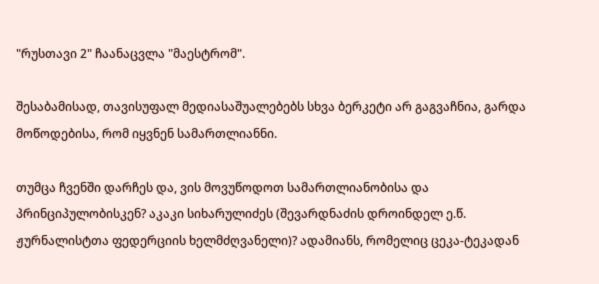"რუსთავი 2" ჩაანაცვლა "მაესტრომ".

შესაბამისად, თავისუფალ მედიასაშუალებებს სხვა ბერკეტი არ გაგვაჩნია, გარდა მოწოდებისა, რომ იყვნენ სამართლიანნი.

თუმცა ჩვენში დარჩეს და, ვის მოვუწოდოთ სამართლიანობისა და პრინციპულობისკენ? აკაკი სიხარულიძეს (შევარდნაძის დროინდელ ე.წ. ჟურნალისტთა ფედერციის ხელმძღვანელი)? ადამიანს, რომელიც ცეკა-ტეკადან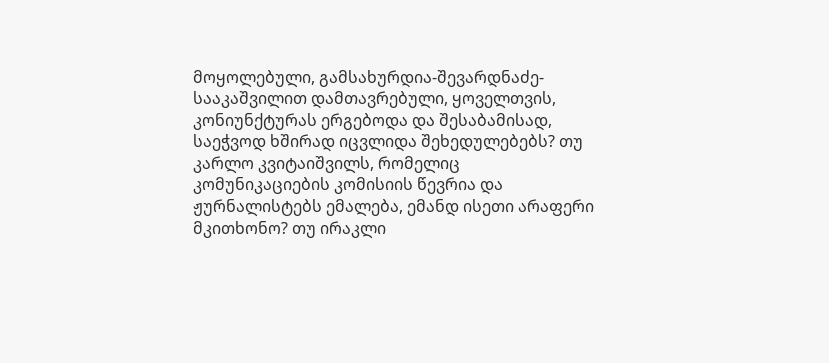მოყოლებული, გამსახურდია-შევარდნაძე-სააკაშვილით დამთავრებული, ყოველთვის, კონიუნქტურას ერგებოდა და შესაბამისად, საეჭვოდ ხშირად იცვლიდა შეხედულებებს? თუ კარლო კვიტაიშვილს, რომელიც კომუნიკაციების კომისიის წევრია და ჟურნალისტებს ემალება, ემანდ ისეთი არაფერი მკითხონო? თუ ირაკლი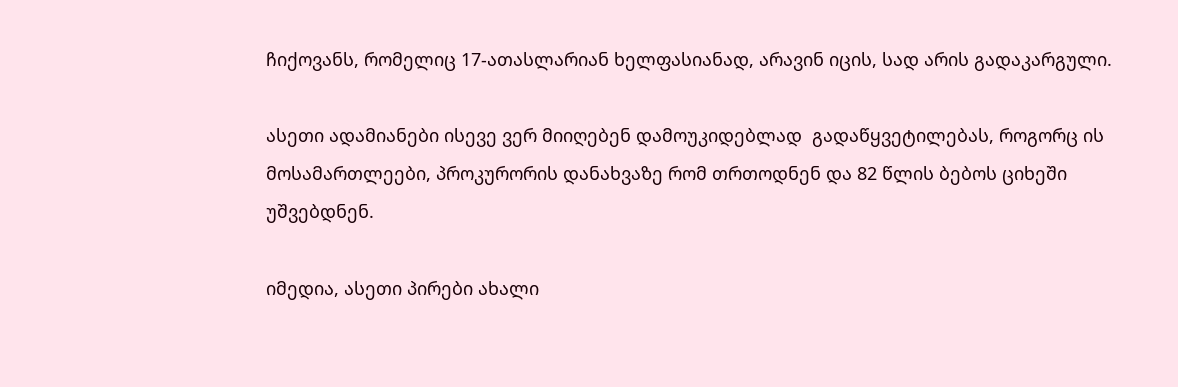ჩიქოვანს, რომელიც 17-ათასლარიან ხელფასიანად, არავინ იცის, სად არის გადაკარგული.

ასეთი ადამიანები ისევე ვერ მიიღებენ დამოუკიდებლად  გადაწყვეტილებას, როგორც ის მოსამართლეები, პროკურორის დანახვაზე რომ თრთოდნენ და 82 წლის ბებოს ციხეში უშვებდნენ.

იმედია, ასეთი პირები ახალი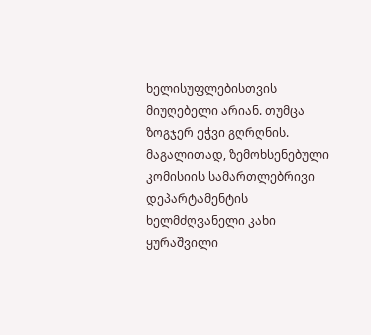ხელისუფლებისთვის მიუღებელი არიან. თუმცა ზოგჯერ ეჭვი გღრღნის. მაგალითად, ზემოხსენებული კომისიის სამართლებრივი დეპარტამენტის ხელმძღვანელი კახი ყურაშვილი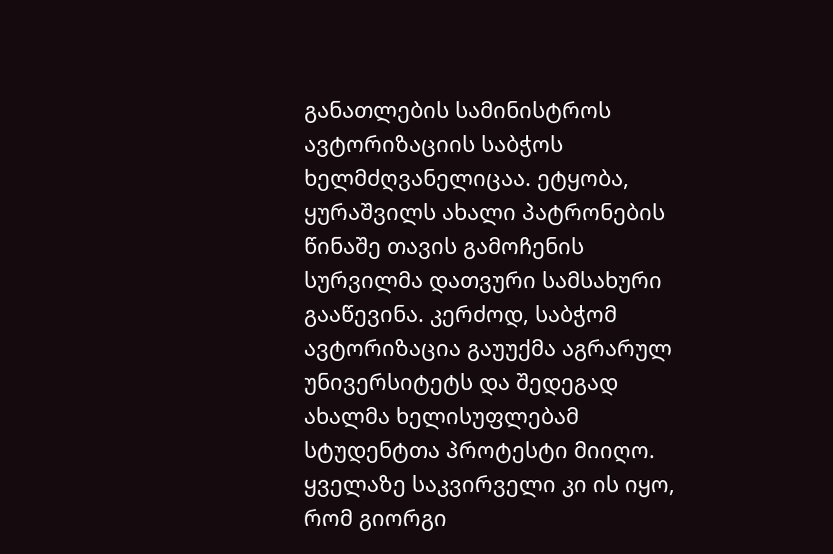განათლების სამინისტროს ავტორიზაციის საბჭოს ხელმძღვანელიცაა. ეტყობა, ყურაშვილს ახალი პატრონების წინაშე თავის გამოჩენის სურვილმა დათვური სამსახური გააწევინა. კერძოდ, საბჭომ ავტორიზაცია გაუუქმა აგრარულ უნივერსიტეტს და შედეგად ახალმა ხელისუფლებამ სტუდენტთა პროტესტი მიიღო. ყველაზე საკვირველი კი ის იყო, რომ გიორგი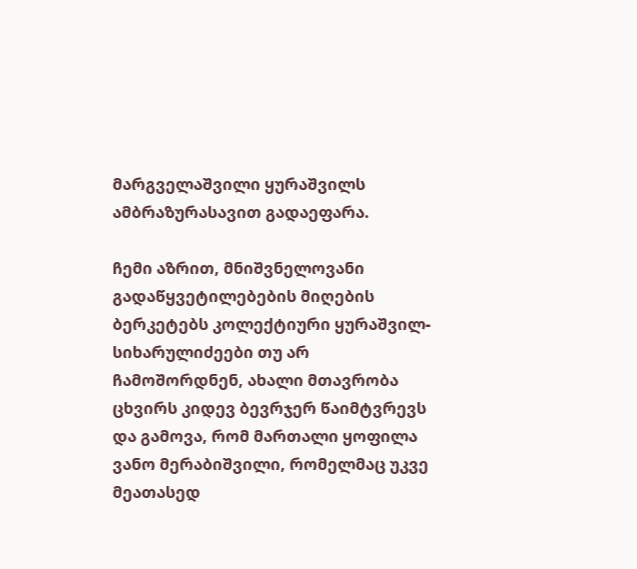მარგველაშვილი ყურაშვილს ამბრაზურასავით გადაეფარა.

ჩემი აზრით, მნიშვნელოვანი გადაწყვეტილებების მიღების ბერკეტებს კოლექტიური ყურაშვილ-სიხარულიძეები თუ არ ჩამოშორდნენ, ახალი მთავრობა ცხვირს კიდევ ბევრჯერ წაიმტვრევს და გამოვა, რომ მართალი ყოფილა ვანო მერაბიშვილი, რომელმაც უკვე მეათასედ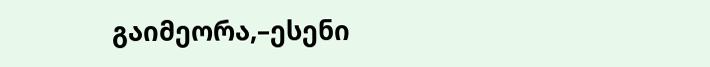გაიმეორა,–ესენი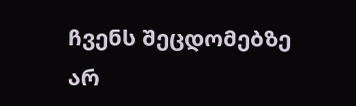ჩვენს შეცდომებზე არ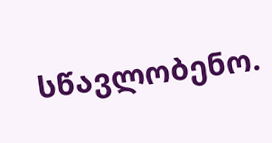სწავლობენო.